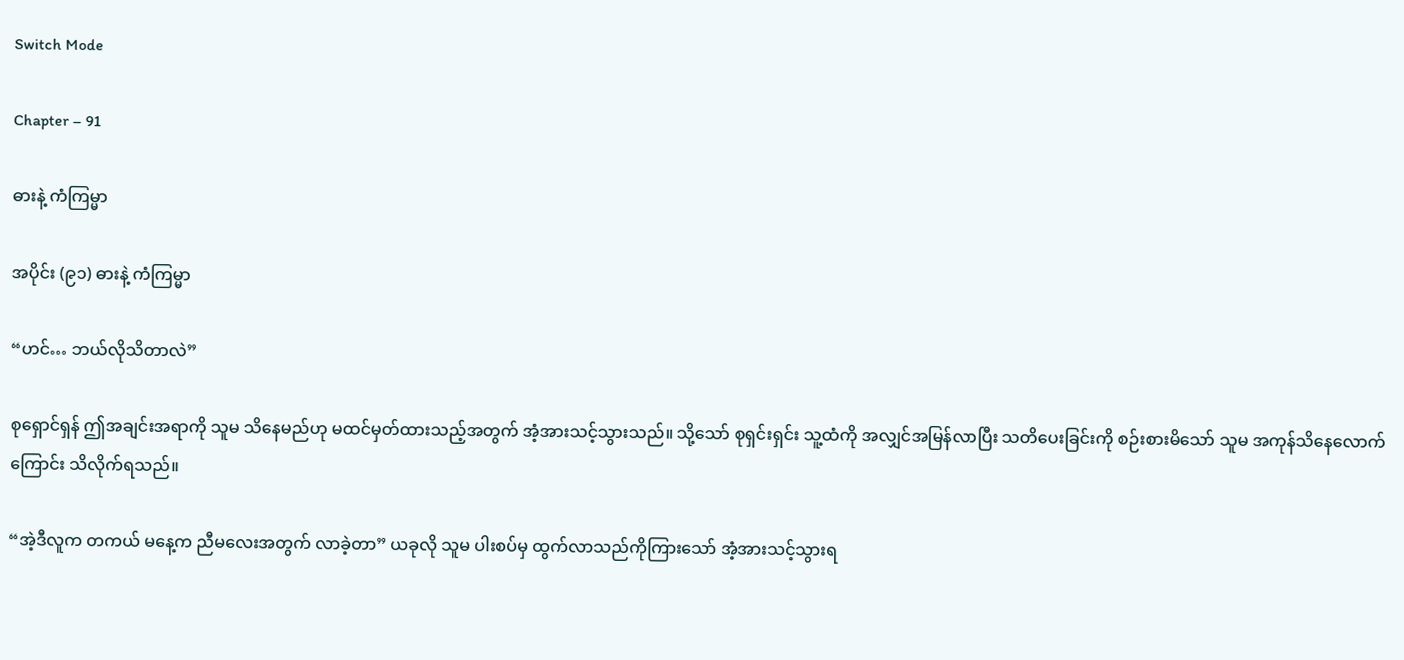Switch Mode

Chapter – 91

ဓားနဲ့ ကံ‌ကြမ္မာ

အပိုင်း (၉၁) ဓားနဲ့ ကံ‌ကြမ္မာ

“ဟင်… ဘယ်လိုသိတာလဲ”

စုရှောင်ရှန် ဤအချင်းအရာကို သူမ သိနေမည်ဟု မထင်မှတ်ထားသည့်အတွက် အံ့အားသင့်သွားသည်။ သို့သော် စုရှင်းရှင်း သူ့ထံကို အလျှင်အမြန်လာပြီး သတိပေးခြင်းကို စဉ်းစားမိသော် သူမ အကုန်သိနေလောက်ကြောင်း သိလိုက်ရသည်။

“အဲ့ဒီလူက တကယ် မနေ့က ညီမလေးအတွက် လာခဲ့တာ” ယခုလို သူမ ပါးစပ်မှ ထွက်လာသည်ကိုကြားသော် အံ့အားသင့်သွားရ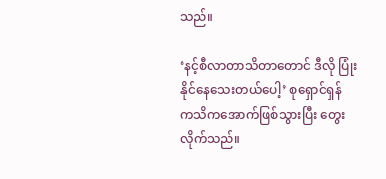သည်။

‘နင့်စီလာတာသိတာတောင် ဒီလို ပြုံးနိုင်နေသေးတယ်ပေါ့’ စုရှောင်ရှန် ကသိကအောက်ဖြစ်သွားပြီး တွေးလိုက်သည်။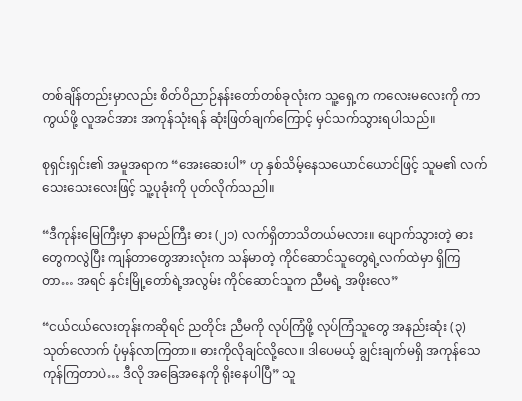တစ်ချိန်တည်းမှာလည်း စိတ်ဝိညာဉ်နန်းတော်တစ်ခုလုံးက သူ့ရှေ့က ကလေးမလေးကို ကာကွယ်ဖို့ လူအင်အား အကုန်သုံးရန် ဆုံးဖြတ်ချက်ကြောင့် မှင်သက်သွားရပါသည်။

စုရှင်းရှင်း၏ အမူအရာက “အေးဆေးပါ” ဟု နှစ်သိမ့်နေသယောင်ယောင်ဖြင့် သူမ၏ လက်သေးသေးလေးဖြင့် သူ့ပုခုံးကို ပုတ်လိုက်သညါ။

“ဒီကုန်းမြေကြီးမှာ နာမည်ကြီး ဓား (၂၁) လက်ရှိတာသိတယ်မလား။ ပျောက်သွားတဲ့ ဓားတွေကလွဲပြီး ကျန်‌တာတွေအားလုံးက သန်မာတဲ့ ကိုင်ဆောင်သူတွေရဲ့လက်ထဲမှာ ရှိကြတာ… အရင် နှင်းမြို့တော်ရဲ့အလွမ်း ကိုင်ဆောင်သူက ညီမရဲ့ အဖိုးလေ”

“ငယ်ငယ်လေးတုန်းကဆိုရင် ည‌တိုင်း ညီမကို လုပ်ကြံဖို့ လုပ်ကြံသူတွေ အနည်းဆုံး (၃) သုတ်လောက် ပုံမှန်လာကြတာ။ ဓားကိုလိုချင်‌လို့လေ။ ဒါပေမယ့် ချွင်းချက်မရှိ အကုန်သေကုန်ကြတာပဲ… ဒီလို အခြေအနေကို ရိုးနေပါပြီ” သူ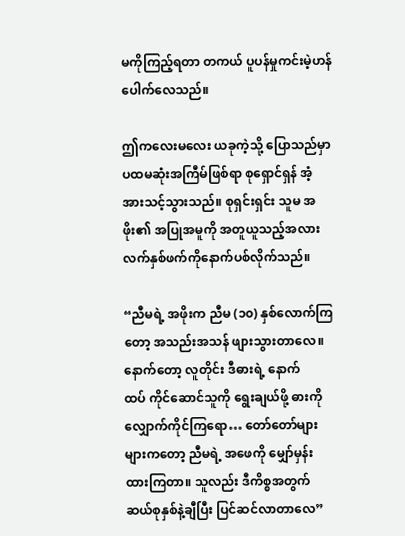မကိုကြည့်ရတာ တကယ် ပူပန်မှုကင်းမဲ့ဟန်ပေါက်လေသည်။

ဤကလေးမလေး ယခုကဲ့သို့ ပြောသည်မှာ ပထမဆုံးအကြီမ်ဖြစ်ရာ စုရှောင်ရှန် အံ့အားသင့်သွားသည်။ စုရှင်းရှင်း သူမ အဖိုး၏ အပြုအမူကို အတူယူသည့်အလား လက်နှစ်ဖက်ကိုနောက်ပစ်လိုက်သည်။

“ညီမရဲ့ အဖိုးက ညီမ (၁၀) နှစ်လောက်ကြတော့ အသည်းအသန် ဖျားသွားတာလေ။ နောက်တော့ လူတိုင်း ဒီဓားရဲ့ နောက်ထပ် ‌ကိုင်ဆောင်သူကို ရွေးချယ်ဖို့ ဓားကို လျှောက်ကိုင်ကြရော… တော်တော်များများကတော့ ညီမရဲ့ အဖေကို မျှော်မှန်းထားကြတာ။ သူလည်း ဒီကိစ္စအတွက် ဆယ်စုနှစ်နဲ့ချီပြီး ပြင်ဆင်လာတာလေ”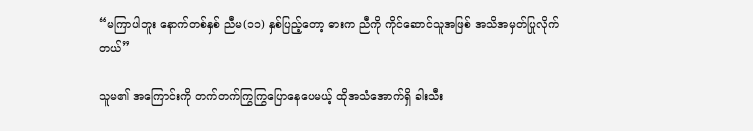“မကြာပါဘူး နောက်တစ်နှစ်‌ ညီမ(၁၁) နှစ်ပြည့်တော့ ဓားက ညီကို ကိုင်ဆောင်သူအဖြစ် အသိအမှတ်ပြုလိုက်တယ်”

သူမ၏ အကြောင်းကို တက်တက်ကြွကြွပြောနေပေမယ့် ထိုအသံအောက်ရှိ ခါးသီး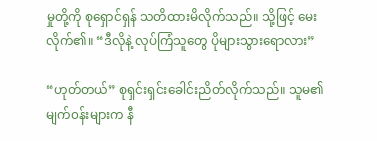မှုတို့ကို စုရှောင်ရှန် သတိထားမိလိုက်သည်။ သို့ဖြင့် မေးလိုက်၏။ “ဒီလိုနဲ့ လုပ်ကြံသူတွေ ပိုများသွားရောလား”

“ဟုတ်တယ်” စုရှင်းရှင်းခေါင်းညိတ်လိုက်သည်။ သူမ၏ မျက်၀န်းများက နီ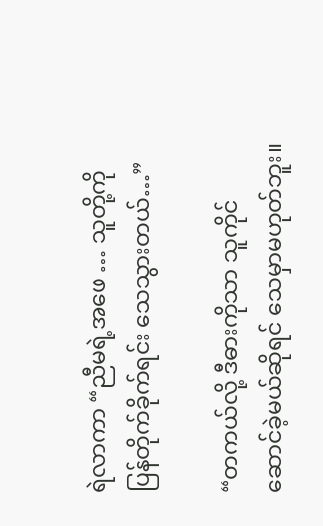ရဲလာကာ “ညီမရဲ့အဖေ … သူတို့ကိုပြန်တိုက်ခိုက်ရင်း သေသွားတယ်…”

“တကယ်လို့ ဒီဓားကိုသာ သူကိုင်ဆောင်ခဲ့မယ်ဆိုရင် သေမှာမဟုတ်ဘူး။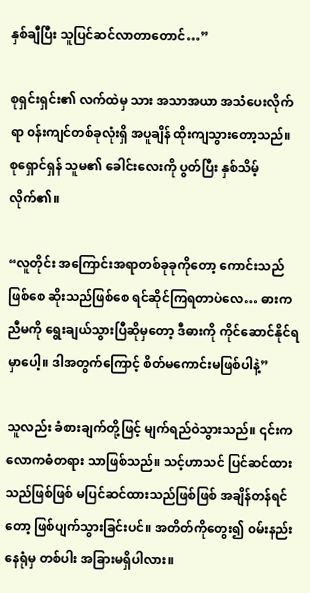နှစ်ချီပြီး သူပြင်ဆင်လာတာတောင်…”

စုရှင်းရှင်း၏ လက်ထဲမှ သား အသာအယာ အသံပေးလိုက်ရာ ၀န်းကျင်တစ်ခုလုံးရှိ အပူချိန် ထိုးကျသွားတော့သည်။ စုရှောင်ရှန် သူမ၏ ခေါင်းလေးကို ပွတ်ပြီး နှစ်သိမ့်လိုက်၏။

“လူတိုင်း အကြောင်းအရာတစ်ခုခုကိုတော့ ကောင်းသည်ဖြစ်စေ ဆိုးသည်ဖြစ်စေ ရင်ဆိုင်ကြရတာပဲလေ… ဓားက ညီမကို ရွေးချယ်သွားပြီဆိုမှတော့ ဒီဓားကို ကိုင်ဆောင်နိုင်ရမှာပေါ့။ ဒါအတွက်ကြောင့် စိတ်မကောင်းမဖြစ်ပါနဲ့”

သူလည်း ခံစားချက်တို့ဖြင့် မျက်ရည်ဝဲသွားသည်။ ၎င်းက လောကဓံတရား သာဖြစ်သည်။ သင့်ဟာသင် ပြင်ဆင်ထားသည်ဖြစ်ဖြစ် မပြင်ဆင်ထားသည်ဖြစ်ဖြစ် အချိန်တန်ရင်တော့ ဖြစ်ပျက်သွားခြင်းပင်။ အတိတ်ကိုတွေး၍ ၀မ်းနည်းနေရုံမှ တစ်ပါး အခြားမရှိပါလား။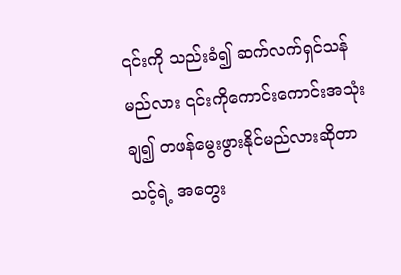၎င်းကို သည်းခံ၍ ဆက်လက်ရှင်သန်မည်လား ၎င်းကိုကောင်းကောင်းအသုံးချ၍ တဖန်မွေးဖွားနိုင်မည်လားဆိုတာ သင့်ရဲ့ အတွေး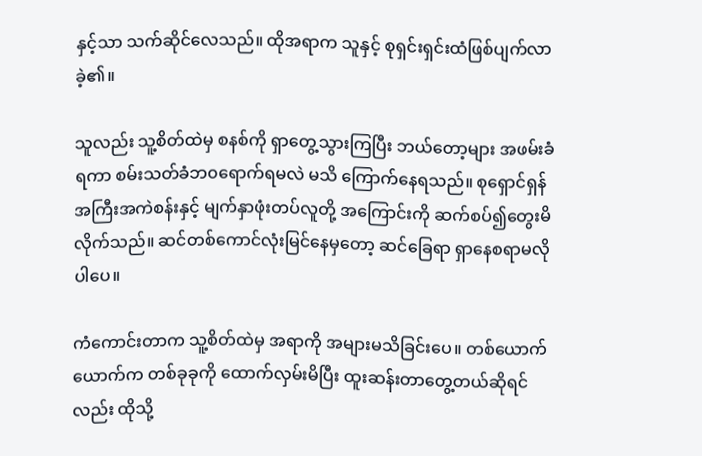နှင့်သာ သက်ဆိုင်လေသည်။ ထိုအရာက သူနှင့် စုရှင်းရှင်းထံဖြစ်ပျက်လာခဲ့၏။

သူလည်း သူ့စိတ်ထဲမှ စနစ်ကို ရှာတွေ့သွားကြပြီး ဘယ်တော့များ အဖမ်းခံရကာ စမ်းသတ်ခံဘ၀ရောက်ရမလဲ မသိ ကြောက်နေရသည်။ စုရှောင်ရှန် အကြီးအကဲစန်းနှင့် မျက်နှာဖုံးတပ်လူတို့ အကြောင်းကို ဆက်စပ်၍တွေးမိလိုက်သည်။ ဆင်တစ်ကောင်လုံးမြင်နေမှတော့ ဆင်ခြေရာ ရှာနေစရာမလိုပါပေ။

ကံကောင်းတာက သူ့စိတ်ထဲမှ အရာကို အများမသိခြင်းပေ။ တစ်ယောက်ယောက်က တစ်ခုခုကို ထောက်လှမ်းမိပြီး ထူးဆန်းတာတွေ့တယ်ဆိုရင်လည်း ထိုသို့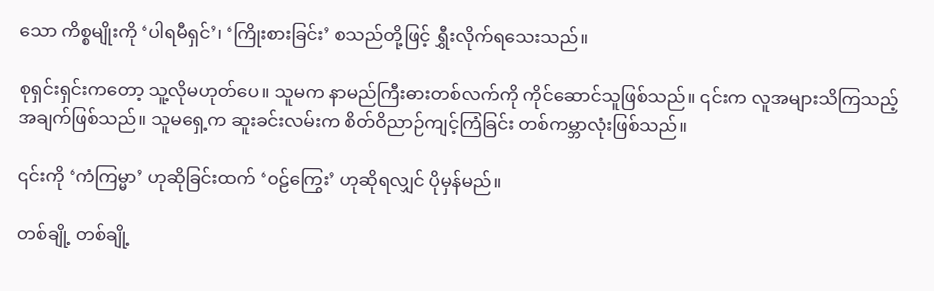သော ကိစ္စမျိုးကို ‘ပါရမီရှင်’၊ ‘ကြိုးစားခြင်း’ စသည်တို့ဖြင့် ရွှီးလိုက်ရသေးသည်။

စုရှင်းရှင်းကတော့ သူ့လိုမဟုတ်ပေ။ သူမက နာမည်ကြီးဓားတစ်လက်ကို ကိုင်ဆောင်သူဖြစ်သည်။ ၎င်းက လူအများသိကြသည့် အချက်ဖြစ်သည်။ သူမရှေ့က ဆူးခင်းလမ်းက စိတ်ဝိညာဉ်ကျင့်ကြံခြင်း တစ်ကမ္ဘာလုံးဖြစ်သည်။

၎င်းကို ‘ကံကြမ္မာ’ ဟုဆိုခြင်းထက် ‘၀ဠ်ကြွေး’ ဟုဆိုရလျှင် ပိုမှန်မည်။

တစ်ချို့ တစ်ချို့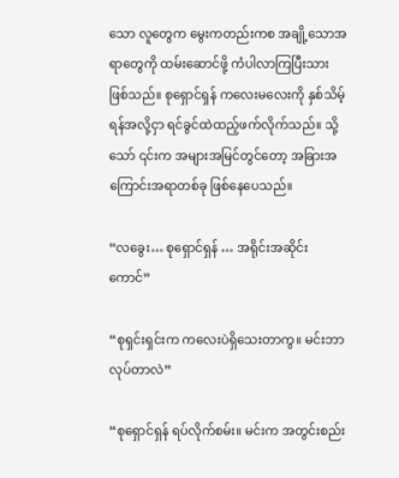သော လူတွေက မွေးကတည်းကစ အချို့သောအရာတွေကို ထမ်းဆောင်ဖို့ ကံပါလာကြပြီးသားဖြစ်သည်။ စုရှောင်ရှန် ကလေးမလေးကို နှစ်သိမ့်ရန်အလို့ငှာ ရင်ခွင်ထဲထည့်ဖက်လိုက်သည်။ သို့သော် ၎င်းက အများအမြင်တွင်တော့ အခြားအကြောင်းအရာတစ်ခု ဖြစ်နေပေသည်။

“လခွေး… စုရှောင်ရှန် … အရိုင်းအဆိုင်းကောင်”

“စုရှင်းရှင်းက ကလေးပဲရှိသေးတာကွ။ မင်းဘာလုပ်တာလဲ”

“စုရှောင်ရှန် ရပ်လိုက်စမ်း။ မင်းက အတွင်းစည်း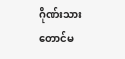ဂိုဏ်းသားတောင်မ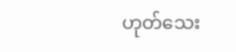ဟုတ်သေး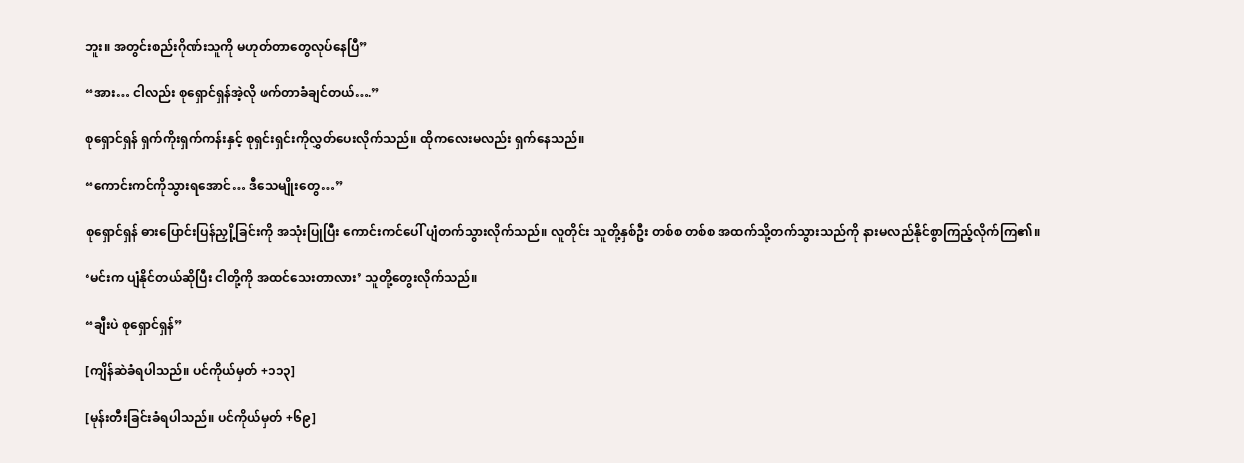ဘူး။ အတွင်းစည်းဂိုဏ်းသူကို မဟုတ်တာတွေလုပ်နေပြီ”

“အား… ငါလည်း စုရှောင်ရှန်အဲ့လို ဖက်တာခံချင်တယ်….”

စုရှောင်ရှန် ရှက်ကိုးရှက်ကန်းနှင့် စုရှင်းရှင်းကိုလွှတ်ပေးလိုက်သည်။ ထိုကလေးမလည်း ရှက်နေသည်။

“ကောင်းကင်ကိုသွားရအောင်… ဒီသေမျိုးတွေ…”

စုရှောင်ရှန် ဓားပြောင်းပြန်ညှို့ခြင်းကို အသုံးပြုပြီး ကောင်း‌ကင်ပေါ် ပျံတက်သွားလိုက်သည်။ လူတိုင်း သူတို့နှစ်ဦး တစ်စ တစ်စ အထက်သို့တက်သွားသည်ကို နားမလည်နိုင်စွာကြည့်လိုက်ကြ၏။

‘မင်းက ပျံနိုင်တယ်ဆိုပြီး ငါတို့ကို အထင်သေးတာလား’ သူတို့တွေးလိုက်သည်။

“ချီးပဲ စုရှောင်ရှန်”

[ကျိန်ဆဲခံရပါသည်။ ပင်ကိုယ်မှတ် +၁၁၃]

[မုန်းတီးခြင်းခံရပါသည်။ ပင်ကိုယ်မှတ် +၆၉]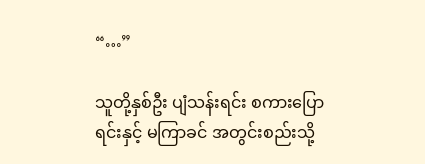“…”

သူတို့နှစ်ဦး ပျံသန်းရင်း စကားပြောရင်းနှင့် မကြာခင် အတွင်းစည်းသို့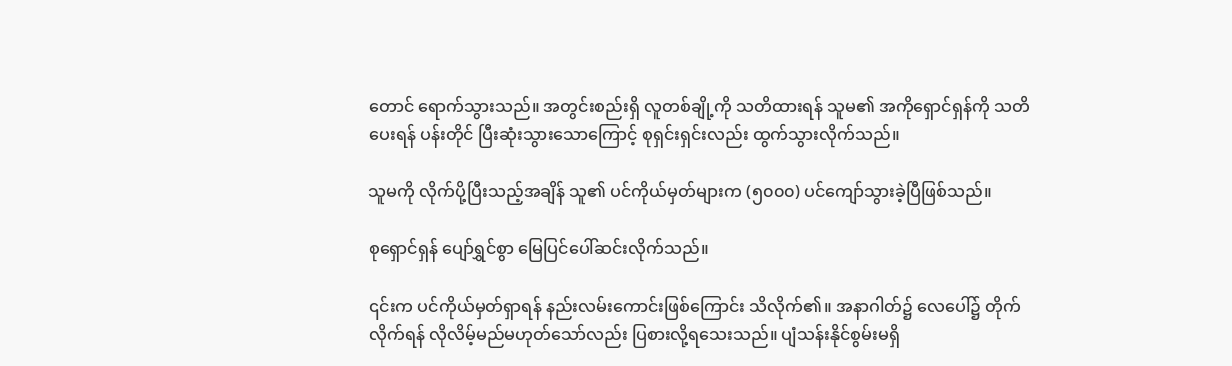တောင် ရောက်သွားသည်။ အတွင်းစည်းရှိ လူတစ်ချို့ကို သတိထားရန် သူမ၏ အကိုရှောင်ရှန်ကို သတိပေးရန် ပန်းတိုင် ပြီးဆုံးသွားသောကြောင့် စုရှင်းရှင်းလည်း ထွက်သွားလိုက်သည်။

သူမကို လိုက်ပို့ပြီးသည့်အချိန် သူ၏ ပင်ကိုယ်မှတ်များက (၅၀၀၀) ပင်ကျော်သွားခဲ့ပြီဖြစ်သည်။

စုရှောင်ရှန် ပျော်ရွှင်စွာ မြေပြင်ပေါ်ဆင်းလိုက်သည်။

၎င်းက ပင်ကိုယ်မှတ်ရှာရန် နည်းလမ်းကောင်းဖြစ်ကြောင်း သိလိုက်၏။ အနာဂါတ်၌ လေပေါ်၌ တိုက်လိုက်ရန် လိုလိမ့်မည်မဟုတ်သော်လည်း ပြစားလို့ရသေးသည်။ ပျံသန်းနိုင်စွမ်းမရှိ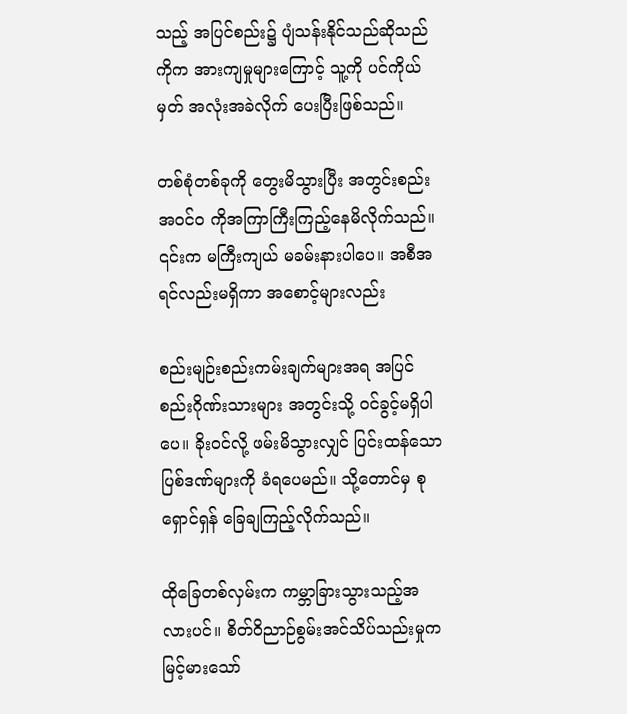သည့် အပြင်စည်း၌ ပျံသန်းနိုင်သည်ဆိုသည်ကိုက အားကျမှုများကြောင့် သူ့ကို ပင်ကိုယ်မှတ် အလုံးအခဲလိုက် ပေးပြီးဖြစ်သည်။

တစ်စုံတစ်ခုကို တွေးမိသွားပြီး အတွင်းစည်းအဝင်၀ ကိုအကြာကြီးကြည့်နေမိလိုက်သည်။ ၎င်းက မကြီးကျယ် မခမ်းနားပါပေ။ အစီအရင်လည်းမရှိကာ အစောင့်များလည်း

စည်းမျဉ်းစည်းကမ်းချက်များအရ အပြင်စည်းဂိုဏ်းသားများ အတွင်းသို့ ၀င်ခွင့်မရှိပါပေ။ ခိုး၀င်လို့ ဖမ်းမိသွားလျှင် ပြင်းထန်သော ပြစ်ဒဏ်များကို ခံရပေမည်။ သို့တောင်မှ စုရှောင်ရှန် ခြေချကြည့်လိုက်သည်။

ထိုခြေတစ်လှမ်းက ကမ္ဘာခြားသွားသည့်အလားပင်။ စိတ်ဝိညာဉ်စွမ်းအင်သိပ်သည်းမှုက မြင့်မားသော်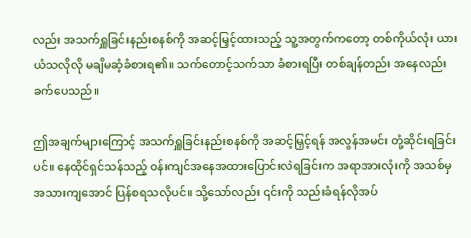လည်း အသက်ရှူခြင်းနည်းစနစ်ကို အဆင့်မြှင့်ထားသည့် သူ့အတွက်ကတော့ တစ်ကိုယ်လုံး ယားယံသလိုလို မချိမဆံ့ခံစားရ၏။ သက်တောင့်သက်သာ ခံစားရပြီး တစ်ချန်တည်း အနေလည်းခက်ပေသည်။

ဤအချက်များကြောင့် အသက်ရှူခြင်းနည်းစနစ်ကို အဆင့်မြှင့်ရန် အလွန်အမင်း တုံ့ဆိုင်းရခြင်းပင်။ နေထိုင်ရှင်သန်သည့် ၀န်းကျင်အနေအထားပြောင်းလဲရခြင်းက အရာအားလုံးကို အသစ်မှ အသားကျအောင် ပြန်စရသလိုပင်။ သို့သော်လည်း ၎င်းကို သည်းခံရန်လိုအပ်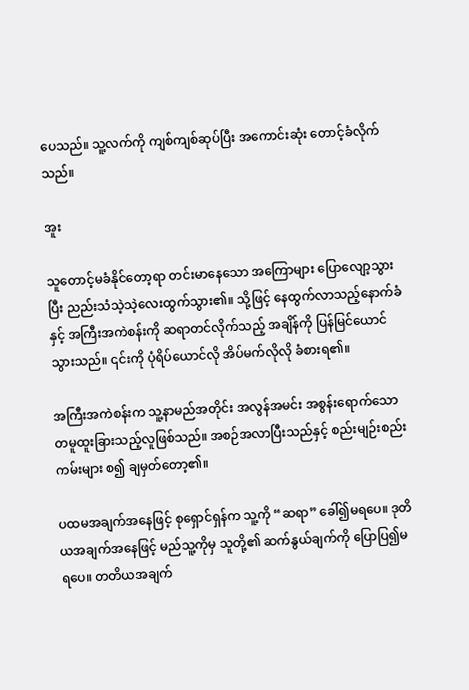ပေသည်။ သူ့လက်ကို ကျစ်ကျစ်ဆုပ်ပြီး အကောင်းဆုံး တောင့်ခံလိုက်သည်။

အူး

သူတောင့်မခံနိုင်တော့ရာ တင်းမာနေသော အကြောများ ပြောလျော့သွားပြီး ညည်းသံသဲ့သဲ့လေးထွက်သွား၏။ သို့ဖြင့် နေထွက်လာသည့်နောက်ခံနှင့် အကြီးအကဲစန်းကို ဆရာတင်လိုက်သည့် အချိန်ကို ပြန်မြင်ယောင်သွားသည်။ ၎င်းကို ပုံရိပ်ယောင်လို အိပ်မက်လိုလို ခံစားရ၏။

အကြီးအကဲစန်းက သူ့နာမည်အတိုင်း အလွန်အမင်း အစွန်းရောက်သော တမူထူးခြားသည့်လူ‌ဖြစ်သည်။ အစဉ်အလာပြီးသည်နှင့် စည်းမျဉ်းစည်းကမ်းများ စ၍ ချမှတ်တော့၏။

ပထမအချက်အနေဖြင့် စုရှောင်ရှန်က သူ့ကို “ဆရာ” ခေါ်၍မရပေ။ ဒုတိယအချက်အနေဖြင့် မည်သူ့ကိုမှ သူတို့၏ ဆက်နွယ်ချက်ကို ပြောပြ၍မရပေ။ တတိယအချက်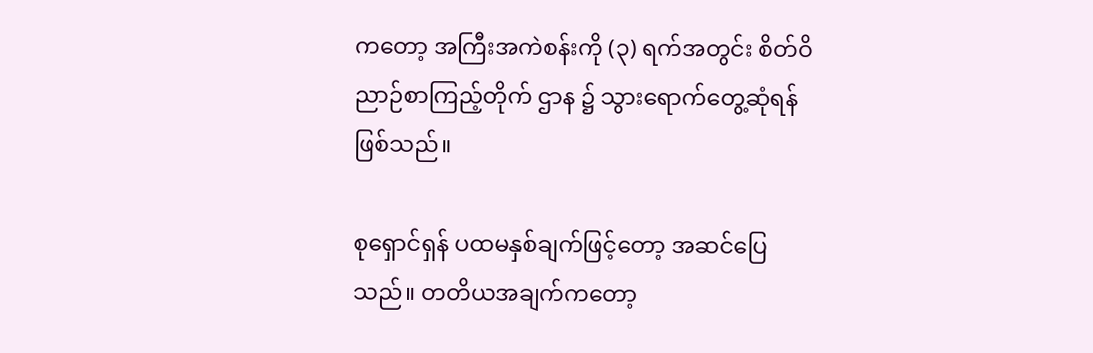ကတော့ အကြီးအကဲစန်းကို (၃) ရက်အတွင်း စိတ်ဝိညာဉ်စာကြည့်တိုက် ဌာန ၌ သွားရောက်တွေ့ဆုံရန်ဖြစ်သည်။

စုရှောင်ရှန် ပထမနှစ်ချက်ဖြင့်တော့ အဆင်ပြေသည်။ တတိယအချက်ကတော့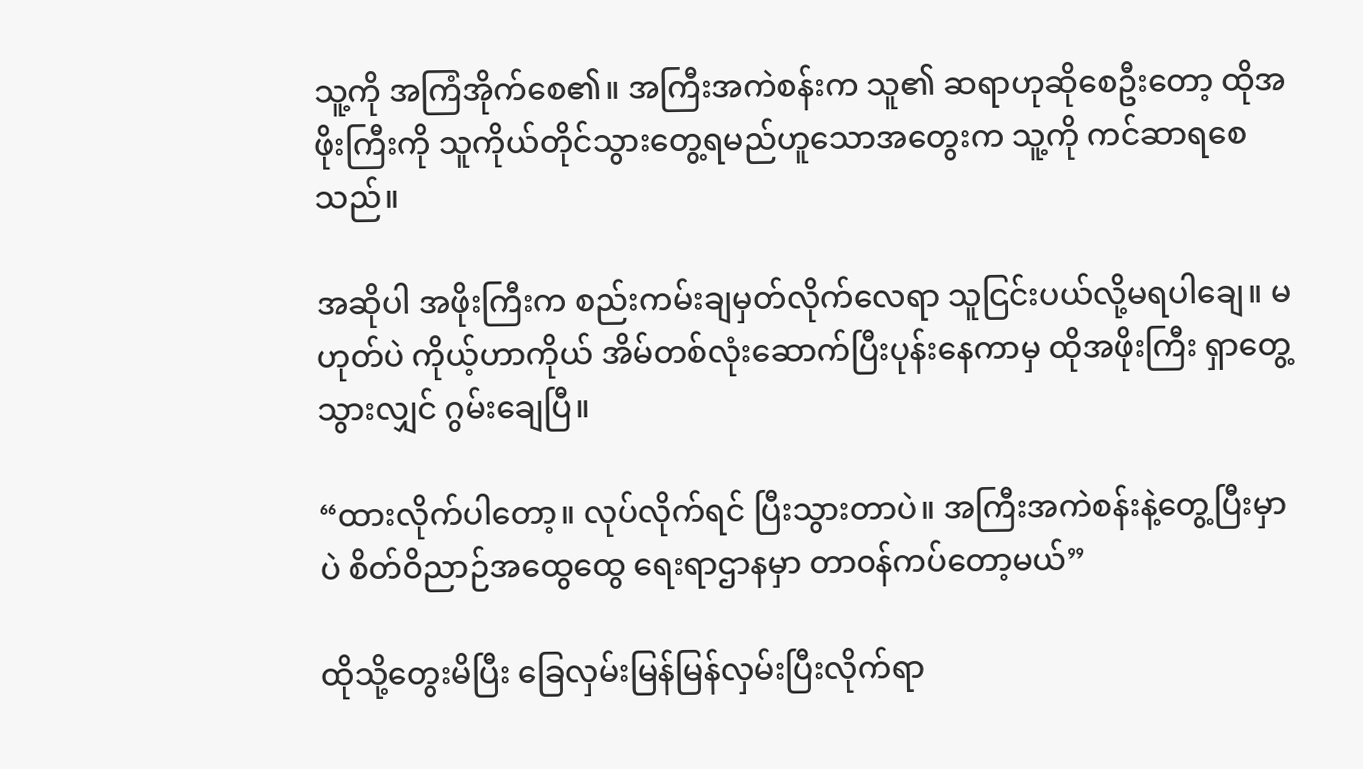သူ့ကို အကြံအိုက်စေ၏။ အကြီးအကဲစန်းက သူ၏ ဆရာဟုဆိုစေဦးတော့ ထိုအဖိုးကြီးကို သူကိုယ်တိုင်သွားတွေ့ရမည်‌ဟူသောအတွေးက သူ့ကို ကင်ဆာရစေသည်။

အဆိုပါ အဖိုးကြီးက စည်းကမ်းချမှတ်လိုက်လေရာ သူငြင်းပယ်လို့မရပါချေ။ မဟုတ်ပဲ ကိုယ့်ဟာကိုယ် အိမ်တစ်လုံးဆောက်ပြီးပုန်းနေကာမှ ထိုအဖိုးကြီး ရှာတွေ့သွားလျှင် ဂွမ်းချေပြီ။

“ထားလိုက်ပါတော့။ လုပ်လိုက်ရင် ပြီးသွားတာပဲ။ အကြီးအကဲစန်းနဲ့တွေ့ပြီးမှာပဲ စိတ်ဝိညာဉ်အထွေထွေ ရေးရာဌာနမှာ တာ၀န်ကပ်တော့မယ်”

ထိုသို့တွေးမိပြီး ခြေလှမ်းမြန်မြန်လှမ်းပြီးလိုက်ရာ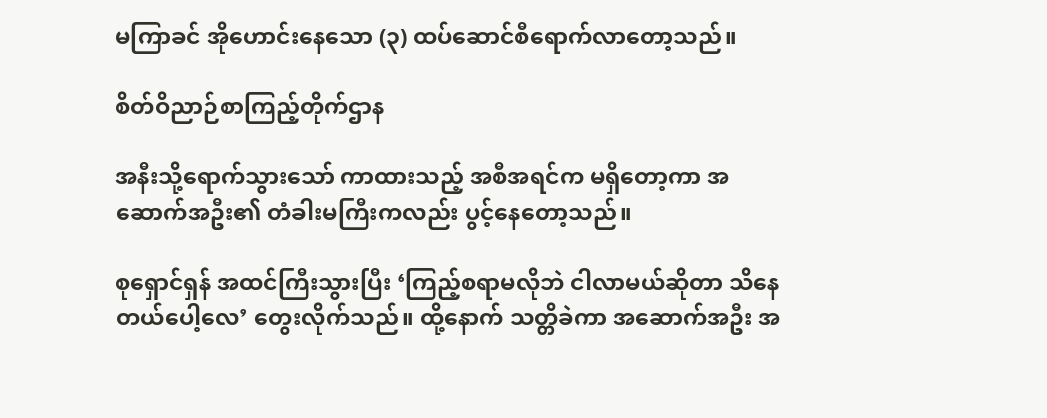မကြာခင် အိုဟောင်းနေသော (၃) ထပ်ဆောင်စီရောက်လာတော့သည်။

စိတ်ဝိညာဉ်စာကြည့်တိုက်ဌာန

အနီးသို့ရောက်သွားသော် ကာထားသည့် အစီအရင်က မရှိတော့ကာ အဆောက်အဦး၏ တံခါးမကြီးကလည်း ပွင့်နေတော့သည်။

စုရှောင်ရှန် အထင်ကြီးသွားပြီး ‘ကြည့်စရာမလိုဘဲ ငါလာမယ်ဆိုတာ သိနေတယ်ပေါ့လေ’ တွေးလိုက်သည်။ ထို့နောက် သတ္တိခဲကာ အဆောက်အဦး အ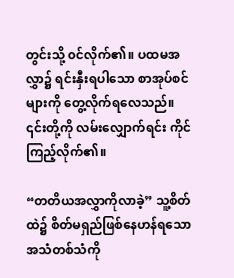တွင်းသို့ ၀င်လိုက်၏။ ပထမအလွှာ၌ ရင်းနှီးရပါသော စာအုပ်စင်များကို တွေ့လိုက်ရလေသည်။ ၎င်းတို့ကို ‌လမ်းလျှောက်ရင်း ကိုင်ကြည့်လိုက်၏။

“တတိယအလွှာကိုလာခဲ့” သူ့စိတ်ထဲ၌ စိတ်မရှည်ဖြစ်နေဟန်ရသော အသံတစ်သံကို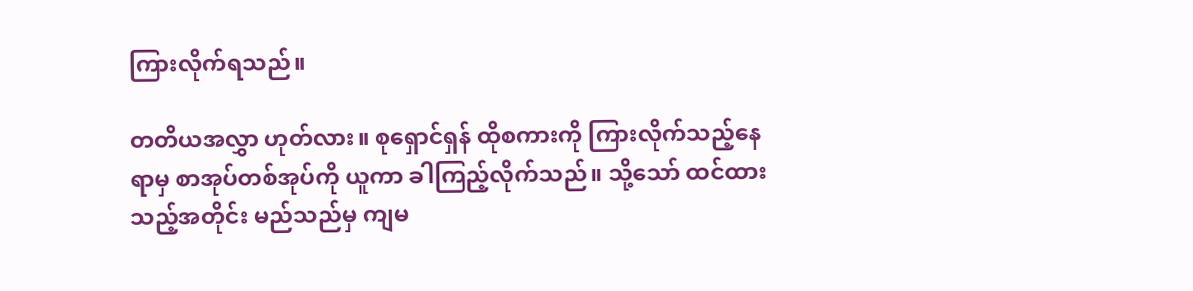ကြားလိုက်ရသည်။

တတိယအလွှာ ဟုတ်လား။ စုရှောင်ရှန် ထိုစကားကို ကြားလိုက်သည့်နေရာမှ စာအုပ်တစ်အုပ်ကို ယူကာ ခါကြည့်လိုက်သည်။ သို့သော် ထင်ထားသည့်အတိုင်း မည်သည်မှ ကျမ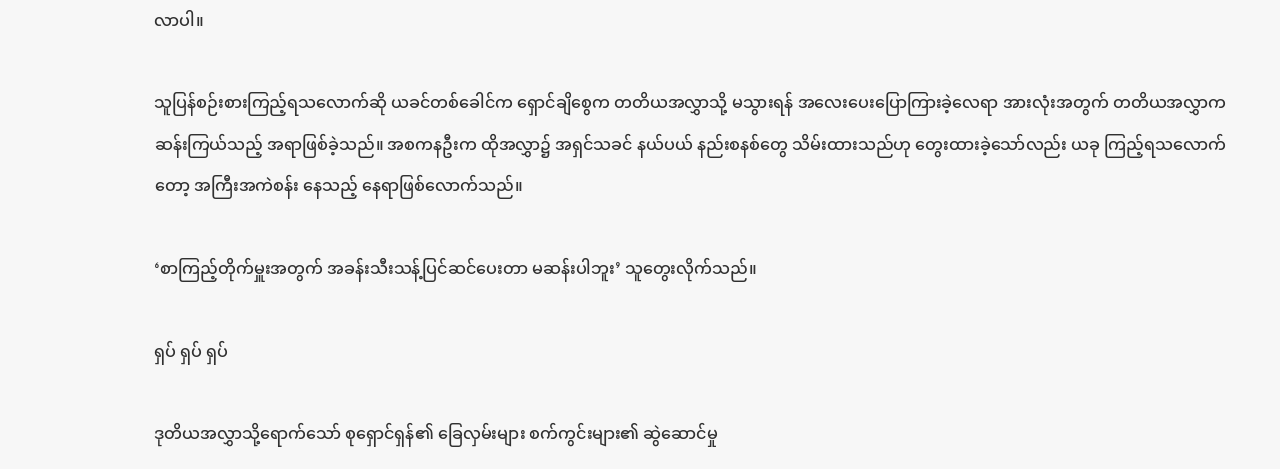လာပါ။

သူပြန်စဉ်းစားကြည့်ရသလောက်ဆို ယခင်တစ်ခေါင်က ရှောင်ချိစွေက တတိယအလွှာသို့ မသွားရန် အလေးပေးပြောကြားခဲ့လေရာ အားလုံးအတွက် တတိယအလွှာက ဆန်းကြယ်သည့် အရာဖြစ်ခဲ့သည်။ အစကနဦးက ထိုအလွှာ၌ အရှင်သခင် နယ်ပယ် နည်းစနစ်တွေ သိမ်းထားသည်ဟု တွေးထားခဲ့သော်လည်း ယခု ကြည့်ရသလောက်တော့ အကြီးအကဲစန်း နေသည့် နေရာဖြစ်လောက်သည်။

‘စာကြည့်တိုက်မှူးအတွက် အခန်းသီးသန့်ပြင်ဆင်ပေးတာ မဆန်းပါဘူး’ သူတွေးလိုက်သည်။

ရှပ် ရှပ် ရှပ်

ဒုတိယအလွှာသို့ရောက်သော် စုရှောင်ရှန်၏ ခြေလှမ်းများ စက်ကွင်းများ၏ ဆွဲဆောင်မှု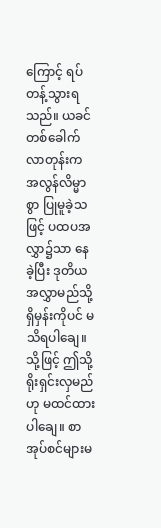ကြောင့် ရပ်တန့်သွားရသည်။ ယခင်တစ်ခေါက်လာတုန်းက အလွန်လိမ္မာစွာ ပြုမူခဲ့သဖြင့် ပထပအလွှာ၌သာ နေခဲ့ပြီး ဒုတိယအလွှာမည်သို့ရှိမှန်းကိုပင် မသိရပါချေ။ သို့ဖြင့် ဤသို့ ရိုးရှင်းလှမည်ဟု မထင်ထားပါချေ။ စာအုပ်စင်များမ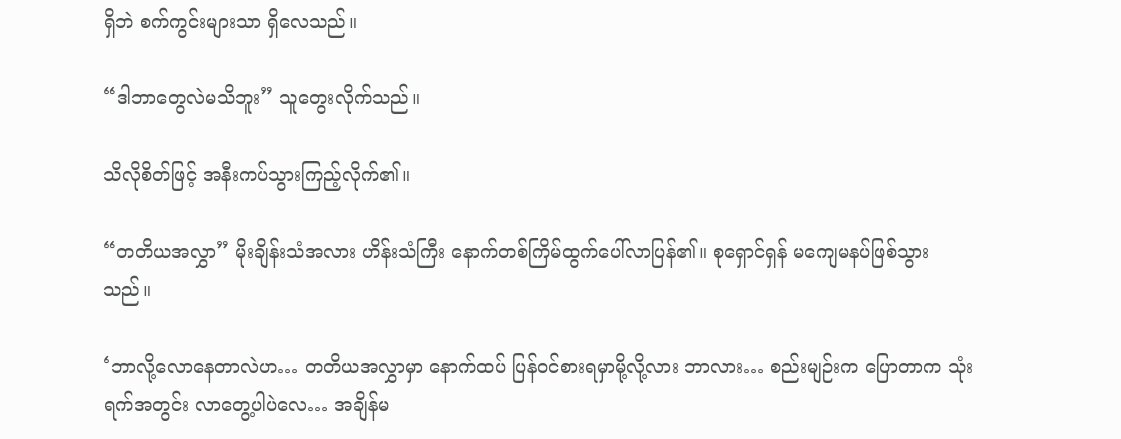ရှိဘဲ စက်ကွင်းများသာ ရှိလေသည်။

“ဒါဘာတွေလဲမသိဘူး” သူတွေးလိုက်သည်။

သိလိုစိတ်ဖြင့် အနီးကပ်သွားကြည့်လိုက်၏။

“တတိယအလွှာ” မိုးချိန်းသံအလား ဟိန်းသံကြီး နောက်တစ်ကြိမ်ထွက်ပေါ်လာပြန်၏။ စုရှောင်ရှန် မကျေမနပ်ဖြစ်သွားသည်။

‘ဘာလို့လောနေတာလဲဟ… တတိယအလွှာမှာ နောက်ထပ် ပြန်၀င်စားရ‌မှာမို့လို့လား ဘာလား… စည်းမျဉ်းက ပြောတာက သုံးရက်အတွင်း လာတွေ့ပါ‌ပဲလေ… အချိန်မ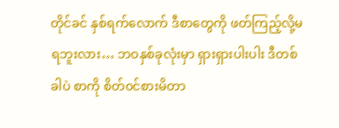တိုင်ခင် နှစ်ရက်လောက် ဒီစာတွေကို ဖတ်ကြည့်လို့မရဘူးလား… ဘဝနှစ်ခုလုံးမှာ ရှားရှားပါးပါး ဒီတစ်ခါပဲ စာကို စိတ်၀င်စားမိတာ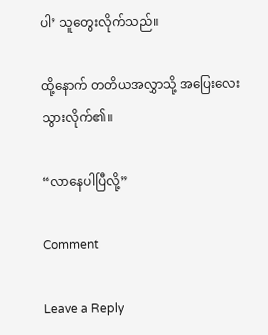ပါ’ သူတွေးလိုက်သည်။

ထို့နောက် တတိယအလွှာသို့ အပြေးလေးသွားလိုက်၏။

“လာနေပါပြီလို့”

Comment

Leave a Reply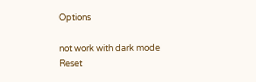Options

not work with dark mode
Reset